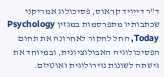ד"ר דייויד קראוס, פסיכולוג אמריקני שכתבותיו מתפרסמות במגזין Psychology Today, החל לחקור לאחרונה את תחום הפסיכולוגיה האבולוציונית, ובמיוחד את גישתה לשונות נוירולוגית ואוטיזם.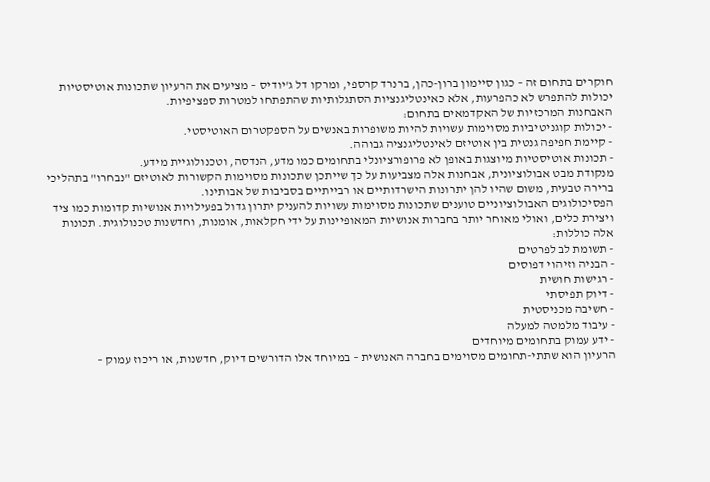חוקרים בתחום זה – כגון סיימון ברון-כהן, ברנרד קרספי, ומרקו דל ג'יודיס – מציעים את הרעיון שתכונות אוטיסטיות יכולות להתפרש לא כהפרעות, אלא כאינטליגנציות הסתגלותיות שהתפתחו למטרות ספציפיות.
האבחנות המרכזיות של האקדמאים בתחום:
- יכולות קוגניטיביות מסוימות עשויות להיות משופרות באנשים על הספקטרום האוטיסטי.
- קיימת חפיפה גנטית בין אוטיזם לאינטליגנציה גבוהה.
- תכונות אוטיסטיות מיוצגות באופן לא פרופורציונלי בתחומים כמו מדע, הנדסה, וטכנולוגיית מידע.
מנקודת מבט אבולוציונית, אבחנות אלה מצביעות על כך שייתכן שתכונות מסוימות הקשורות לאוטיזם "נבחרו" בתהליכי ברירה טבעית, משום שהיו להן יתרונות הישרדותיים או רבייתיים בסביבות של אבותינו.
הפסיכולוגים האבולוציוניים טוענים שתכונות מסוימות עשויות להעניק יתרון גדול בפעילויות אנושיות קדומות כמו ציד ויצירת כלים, ואולי מאוחר יותר בחברות אנושיות המאופיינות על ידי חקלאות, אומנות, וחדשנות טכנולוגית. תכונות אלה כוללות:
- תשומת לב לפרטים
- הבניה וזיהוי דפוסים
- רגישות חושית
- דיוק תפיסתי
- חשיבה מכניסטית
- עיבוד מלמטה למעלה
- ידע עמוק בתחומים מיוחדים
הרעיון הוא שתתי-תחומים מסוימים בחברה האנושית – במיוחד אלו הדורשים דיוק, חדשנות, או ריכוז עמוק –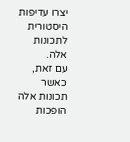יצרו עדיפות היסטורית לתכונות אלה.
עם זאת, כאשר תכונות אלה הופכות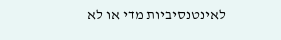לאינטנסיביות מדי או לא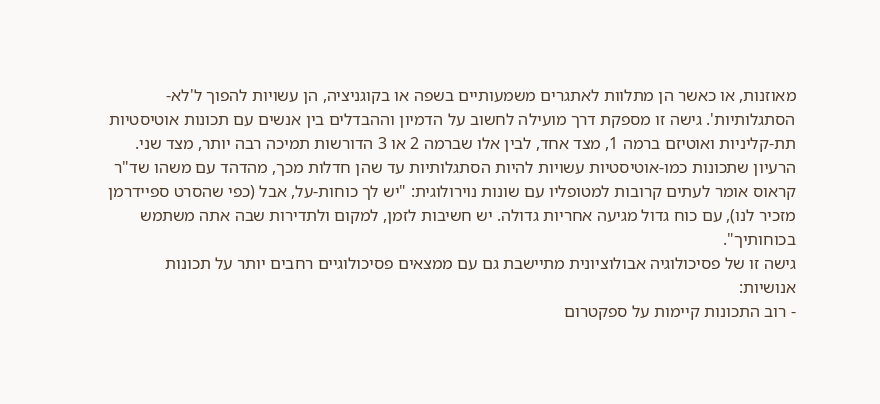מאוזנות, או כאשר הן מתלוות לאתגרים משמעותיים בשפה או בקוגניציה, הן עשויות להפוך ל'לא-הסתגלותיות'. גישה זו מספקת דרך מועילה לחשוב על הדמיון וההבדלים בין אנשים עם תכונות אוטיסטיות תת-קליניות ואוטיזם ברמה 1, מצד אחד, לבין אלו שברמה 2 או 3 הדורשות תמיכה רבה יותר, מצד שני.
הרעיון שתכונות כמו-אוטיסטיות עשויות להיות הסתגלותיות עד שהן חדלות מכך, מהדהד עם משהו שד"ר קראוס אומר לעתים קרובות למטופליו עם שונות נוירולוגית: "יש לך כוחות-על, אבל (כפי שהסרט ספיידרמן מזכיר לנו), עם כוח גדול מגיעה אחריות גדולה. יש חשיבות לזמן, למקום ולתדירות שבה אתה משתמש בכוחותיך".
גישה זו של פסיכולוגיה אבולוציונית מתיישבת גם עם ממצאים פסיכולוגיים רחבים יותר על תכונות אנושיות:
- רוב התכונות קיימות על ספקטרום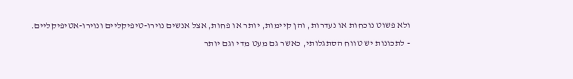ולא פשוט נוכחות או נעדרות, והן קיימות, יותר או פחות, אצל אנשים נוירו-טיפיקליים ונוירו-אטיפיקליים.
- לתכונות יש טווח הסתגלותי, כאשר גם מעט מדי וגם יותר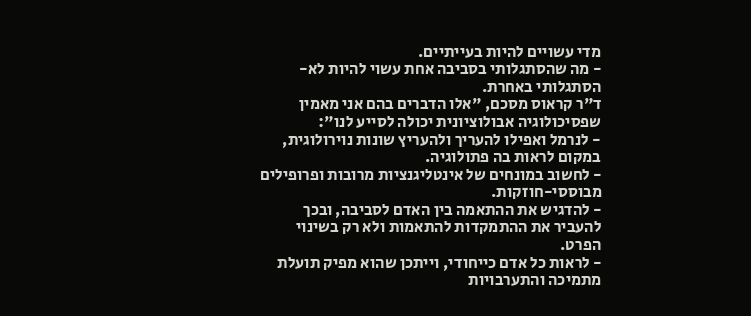מדי עשויים להיות בעייתיים.
- מה שהסתגלותי בסביבה אחת עשוי להיות לא-הסתגלותי באחרת.
ד"ר קראוס מסכם, "אלו הדברים בהם אני מאמין שפסיכולוגיה אבולוציונית יכולה לסייע לנו":
- לנרמל ואפילו להעריך ולהעריץ שונות נוירולוגית, במקום לראות בה פתולוגיה.
- לחשוב במונחים של אינטליגנציות מרובות ופרופילים מבוססי-חוזקות.
- להדגיש את ההתאמה בין האדם לסביבה, ובכך להעביר את ההתמקדות להתאמות ולא רק בשינוי הפרט.
- לראות כל אדם כייחודי, וייתכן שהוא מפיק תועלת מתמיכה והתערבויות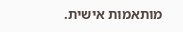מותאמות אישית.